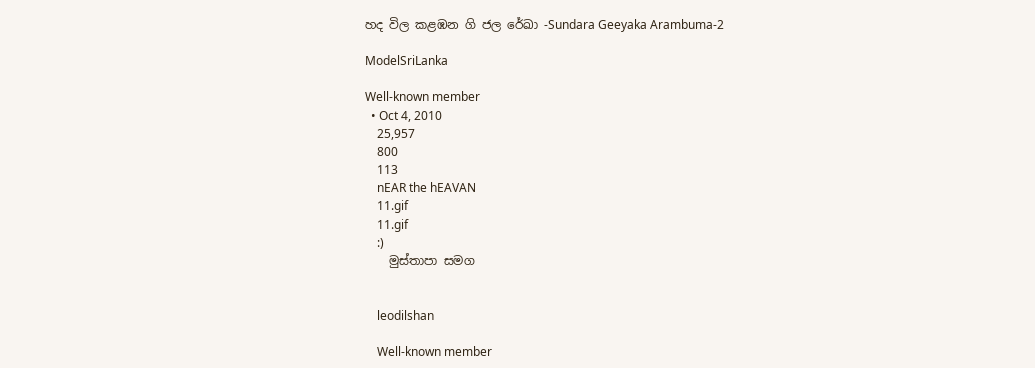හද විල කළඹන ගි ජල රේඛා -Sundara Geeyaka Arambuma-2

ModelSriLanka

Well-known member
  • Oct 4, 2010
    25,957
    800
    113
    nEAR the hEAVAN
    11.gif
    11.gif
    :)
    මුස්තාපා සමග


    leodilshan

    Well-known member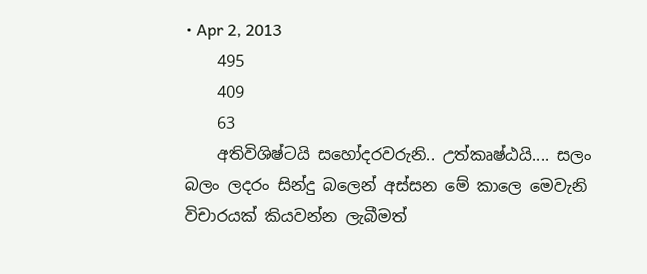• Apr 2, 2013
    495
    409
    63
    අතිවිශිෂ්ටයි සහෝදරවරුනි.. උත්කෘෂ්ඨයි.... සලං බලං ලදරං සින්දු බලෙන් අස්සන මේ කාලෙ මෙවැනි විචාරයක් කියවන්න ලැබීමත්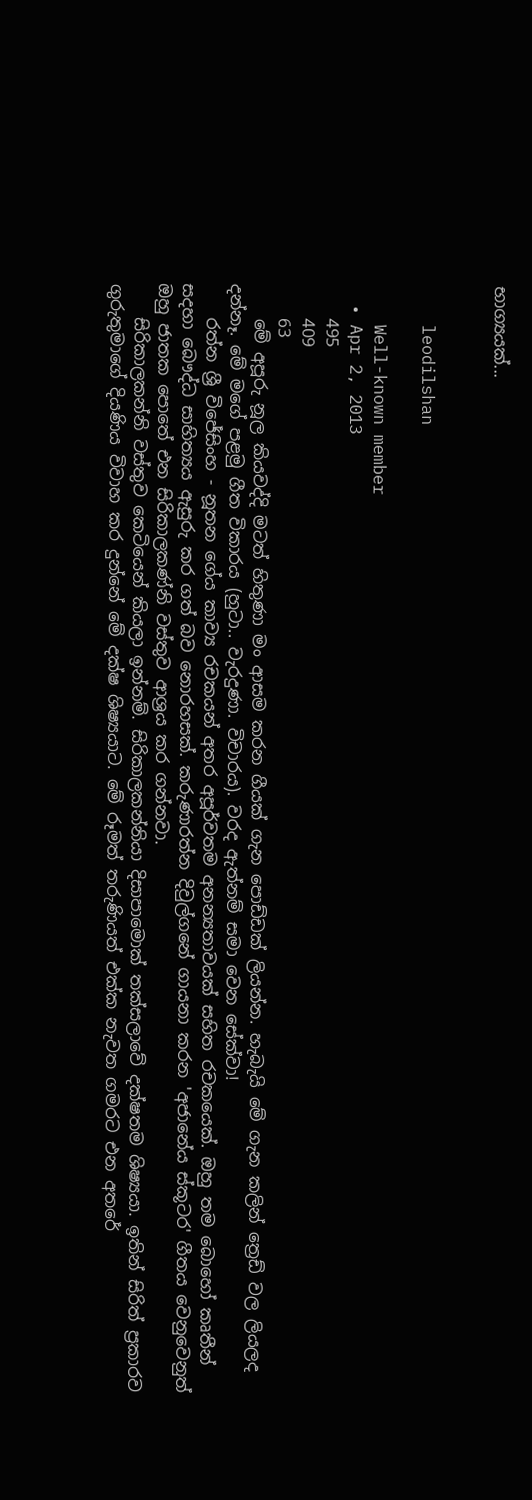භාග්‍යයක්...


    leodilshan

    Well-known member
  • Apr 2, 2013
    495
    409
    63
    මේ අපූරු නූල කියවද්දි මටත් හිතුණා මං ආසම කරන ගීයක් ගැන පොඩ්ඩක් ලියන්න. හැබැයි මේ ගැන කලින් ත්‍රෙඩ් වල ලියලද දන්නෑ. මේ මගේ පළමු ගීත විකාරය (හුටා.. වැරදුණා. විචාරය). වරද ඇත්නම් සමා වෙන සේක්වා!
    රත්න ශ්‍රී විජේසිංහ - නූතන ගේය කාව්‍ය රචකයන් අතර අපූර්වතම අනන්‍යතාවයක් සහිත රචකයෙක්. ඔහු තම බොහෝ කෘතීන් සදහා ‍බෞද්ධ සාහිත්‍යය ඇසුරු කර ගත් බව නොරහසක්. කරුණාරත්න දිවුල්ගනේ ගායනා කරන 'අජානේය ස්කූටර' ගීතය වෙනුවෙනුත් ඔහු ජාතක පොතේ එන සිරිකාලකණ්නි වස්තුව ආශ්‍රය කර ගන්නවා.
    සිරිකාලකන්නි වස්තුව කෙටියෙන් කියලා ඉන්නම්. සිරිකාලකන්නියා දිසාපාමොක් තක්සලාවේ දක්ෂතම ශිෂ්‍යයා. ඉතින් සිරිත් ප්‍රකාරව ගුරුතුමාගේ දියණිය විවාහ කර දුන්නේ මේ දක්ෂ ශිෂ්‍යයාට. මේ රූමත් තරුණියත් එක්ක නැවත ගමරට එන අතරේ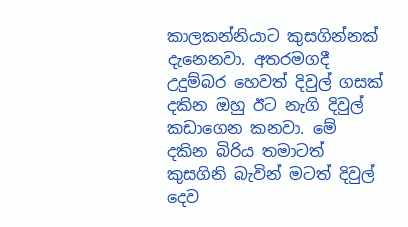කාලකන්නියාට කුසගින්නක් දැනෙනවා. අතරමගදී උදුම්බර හෙවත් දිවුල් ගසක් දකින ඔහු ඊට නැගි දිවුල් කඩාගෙන කනවා. මේ දකින බිරිය තමාටත් කුසගිනි බැවින් මටත් දිවුල් දෙව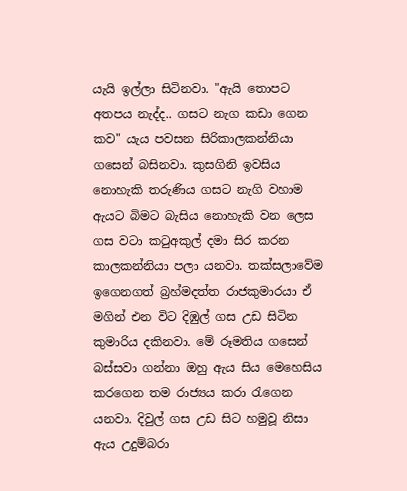යැයි ඉල්ලා සිටිනවා. "ඇයි තොපට අතපය නැද්ද.. ගසට නැග කඩා ගෙන කව" යැය පවසන සිරිකාලකන්නියා ගසෙන් බසිනවා. කුසගිනි ඉවසිය‍ නොහැකි තරුණිය ගසට නැගි වහාම ඇයට බිමට බැසිය නොහැකි වන ලෙස ගස වටා කටුඅකුල් දමා සිර කරන කාලකන්නියා පලා යනවා. තක්සලාවේම ඉගෙනගත් බ්‍රහ්මදත්ත රාජකුමාරයා ඒ මගින් එන විට දිඹුල් ගස උඩ සිටින කුමාරිය දකිනවා. මේ රූමතිය ගසෙන් බස්සවා ගන්නා ‍ඔහු ඇය සිය මෙහෙසිය කරගෙන තම රාජ්‍යය කරා රැගෙන යනවා. දිවුල් ගස උඩ සිට හමුවූ නිසා ඇය උදුම්බරා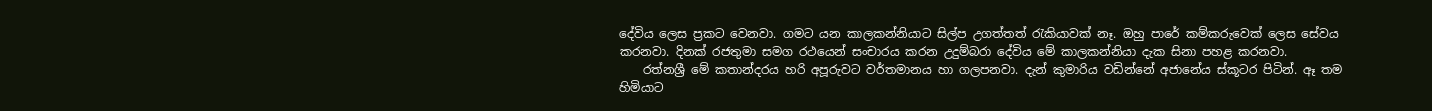දේවිය ලෙස ප්‍රකට වෙනවා. ගමට යන කාලකන්නියාට සිල්ප උගත්තත් රැකියාවක් නෑ. ඔහු පාරේ කම්කරුවෙක් ලෙස සේවය කරනවා. දිනක් රජතුමා සමග රථයෙන් සංචාරය කරන උදුම්බරා දේවිය මේ කාලකන්නියා දැක සිනා පහළ කරනවා.
    රත්නශ්‍රී මේ කතාන්දරය හරි අපූරුවට වර්තමානය හා ගලපනවා. දැන් කුමාරිය වඩින්නේ අජානේය ස්කූටර පිටින්. ඈ තම හිමියාට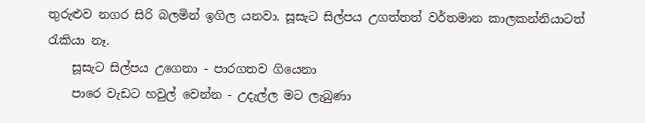තුරුළුව නගර සිරි බලමින් ඉගිල යනවා. සූසැට සිල්පය උගත්තත් වර්තමාන කාලකන්නියාටත් රැකියා නෑ.
    සූසැට සිල්පය උගෙනා - පාරගතව ගියෙනා
    පාරෙ වැඩට හවුල් වෙන්න - උදැල්ල මට ලැබුණා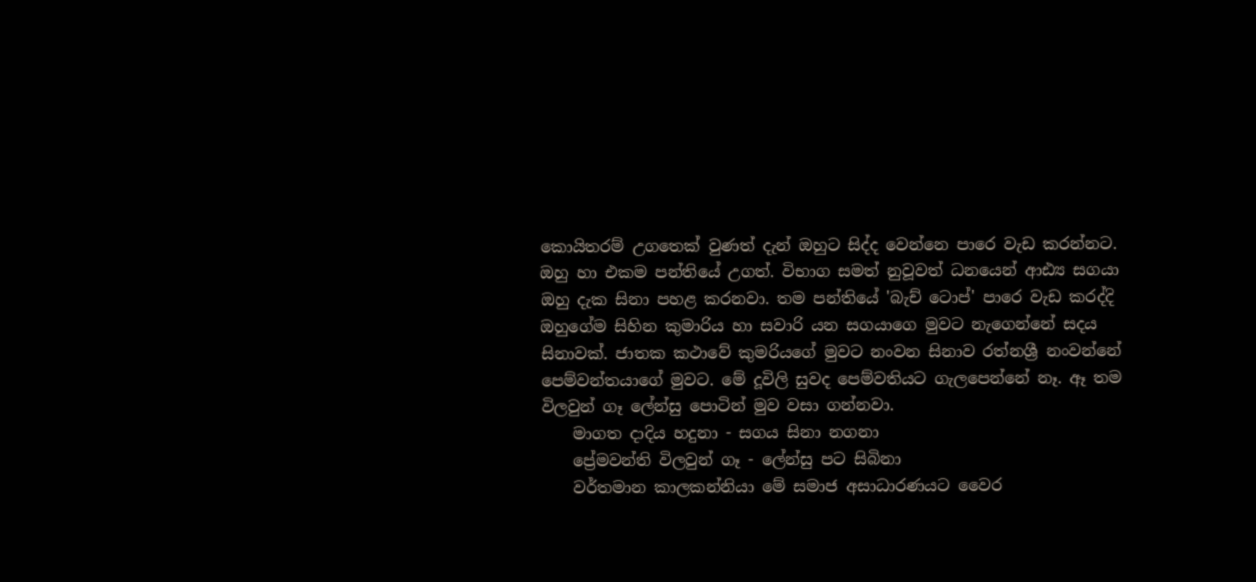කොයිතරම් උගතෙක් වුණත් දැන් ඔහුට සිද්ද වෙන්නෙ පාරෙ වැඩ කරන්නට. ඔහු හා එකම පන්තියේ උගත්. විභාග සමත් නුවූවත් ධනයෙන් ආඪ්‍ය සගයා ඔහු දැක සිනා පහළ කරනවා. තම පන්තියේ 'බැච් ටොප්' පාරෙ වැඩ කරද්දි ඔහුගේම සිහින කුමාරිය හා සවාරි යන සගයාගෙ මුවට නැගෙන්නේ සදය සිනාවක්. ජාතක කථාවේ කුමරියගේ මුවට නංවන සිනාව රත්නශ්‍රී නංවන්නේ පෙම්වන්තයාගේ මුවට. මේ දූවිලි සුවද පෙම්වතියට ගැලපෙන්නේ නෑ. ඈ තම විලවුන් ගෑ ලේන්සු පොටින් මුව වසා ගන්නවා.
    මාගත දාදිය හදුනා - සගය සිනා නගනා
    ප්‍රේමවන්ති විලවුන් ගෑ - ලේන්සු පට සිබිනා
    වර්තමාන කාලකන්නියා මේ සමාජ අසාධාරණයට වෛර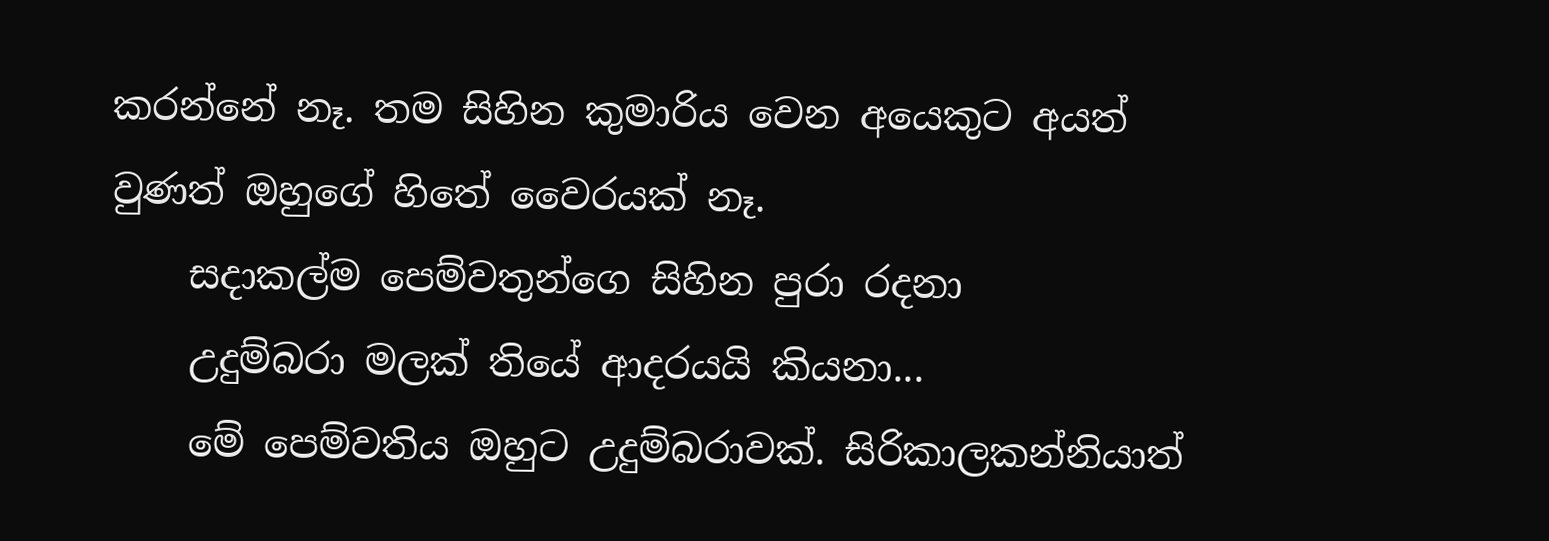කරන්නේ නෑ. තම සිහින කුමාරිය වෙන අයෙකුට අයත් වුණත් ඔහුගේ හිතේ වෛරයක් නෑ.
    සදාකල්ම පෙම්වතුන්ගෙ සිහින පුරා රදනා
    උදුම්බරා මලක් තියේ ආදරයයි කියනා...
    මේ පෙම්වතිය ඔහුට උදුම්බරාවක්. සිරිකාලකන්නියාත්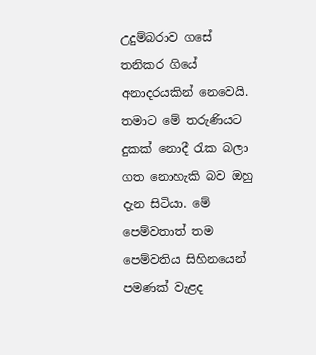උදුම්බරාව ගසේ තනිකර ගියේ අනාදරයකින් නෙවෙයි. තමාට මේ තරුණියට දුකක් නොදී රැක බලා ගත නොහැකි බව ‍ඔහු දැන සිටියා. මේ පෙම්වතාත් තම පෙම්වතිය සිහිනයෙන් පමණක් වැළද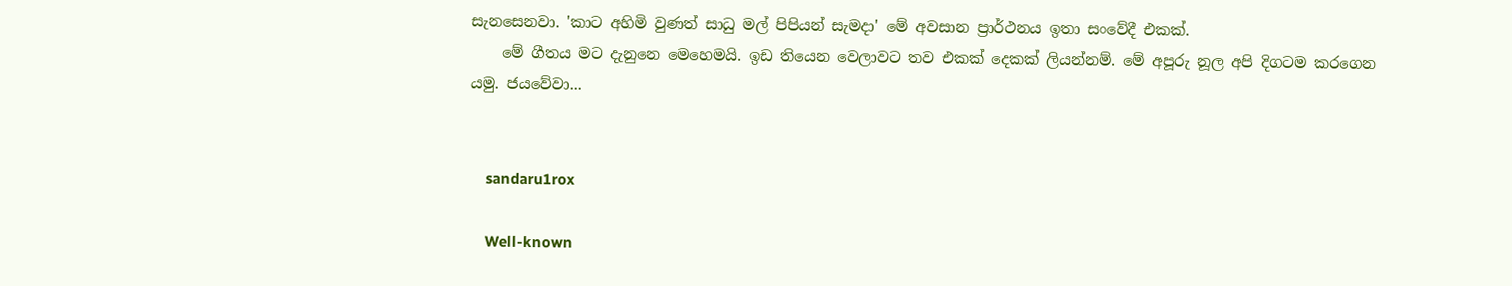සැනසෙනවා. 'කාට අහිමි වුණත් සාධු මල් පිපියන් සැමදා' මේ අවසාන ප්‍රාර්ථනය ඉතා සංවේදී එකක්.
    මේ ගීතය මට දැනුනෙ‍ මෙහෙමයි. ඉඩ තියෙන වෙලාවට තව එකක් දෙකක් ලියන්නම්. මේ අපූරු නූල අපි දිගටම කරගෙන යමු. ජයවේවා...


    sandaru1rox

    Well-known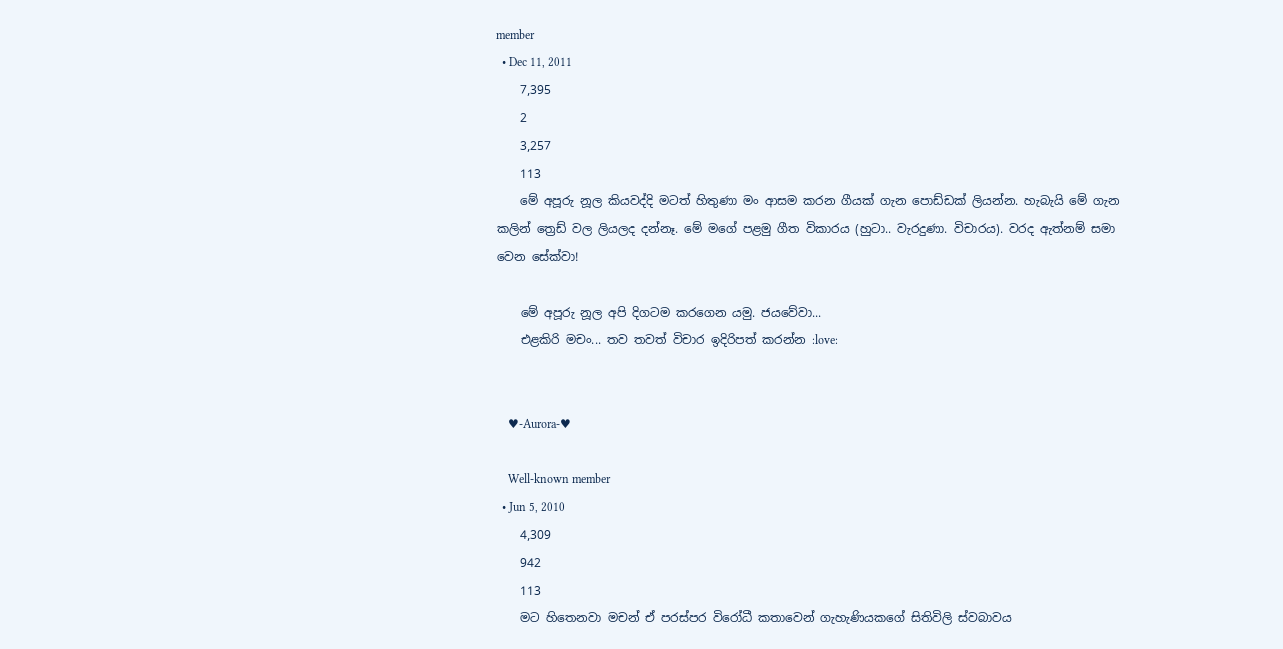member
  • Dec 11, 2011
    7,395
    2
    3,257
    113
    මේ අපූරු නූල කියවද්දි මටත් හිතුණා මං ආසම කරන ගීයක් ගැන පොඩ්ඩක් ලියන්න. හැබැයි මේ ගැන කලින් ත්‍රෙඩ් වල ලියලද දන්නෑ. මේ මගේ පළමු ගීත විකාරය (හුටා.. වැරදුණා. විචාරය). වරද ඇත්නම් සමා වෙන සේක්වා!

    මේ අපූරු නූල අපි දිගටම කරගෙන යමු. ජයවේවා...
    එළකිරි මචං... තව තවත් විචාර ඉදිරිපත් කරන්න :love:


    ♥-Aurora-♥

    Well-known member
  • Jun 5, 2010
    4,309
    942
    113
    මට හිතෙනවා මචන් ඒ පරස්පර විරෝධී කතාවෙන් ගැහැණියකගේ සිතිවිලි ස්වබාවය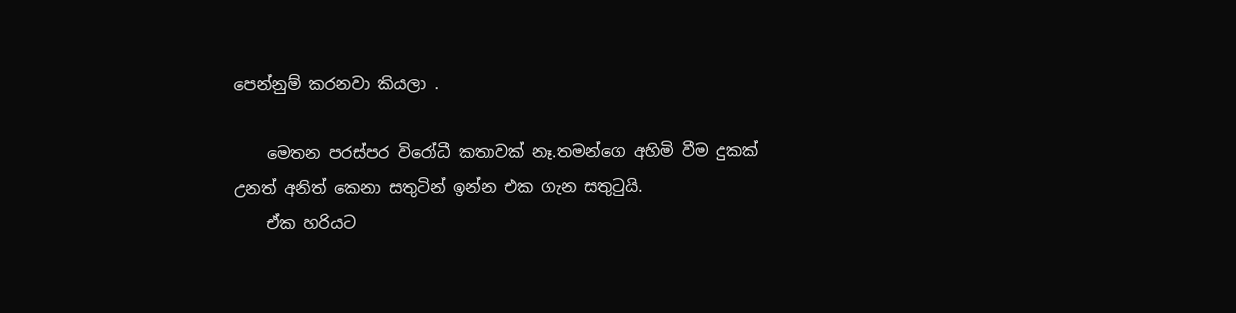පෙන්නුම් කරනවා කියලා .

    මෙතන පරස්පර විරෝධී කතාවක් නෑ.තමන්ගෙ අහිමි වීම දුකක් උනත් අනිත් කෙනා සතුටින් ඉන්න එක ගැන සතුටුයි.
    ඒක හරියට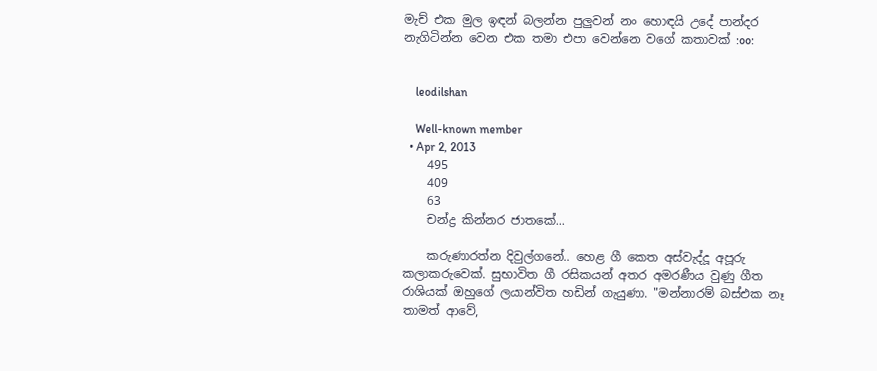මැච් එක මුල ඉඳන් බලන්න පුලුවන් නං හොඳයි උදේ පාන්දර නැගිටින්න වෙන එක තමා එපා වෙන්නෙ වගේ කතාවක් :oo:


    leodilshan

    Well-known member
  • Apr 2, 2013
    495
    409
    63
    චන්ද්‍ර කින්නර ජාතකේ...

    කරුණාරත්න දිවුල්ගනේ.. හෙළ ගී කෙත අස්වැද්දූ අපූරු කලාකරුවෙක්. සුභාවිත ගී රසිකයන් අතර අමරණීය වුණු ගීත රාශියක් ඔහු‍ගේ ලයාන්විත හඩින් ගැයුණා. "මන්නාරම් බස්එක නෑ තාමත් ආවේ,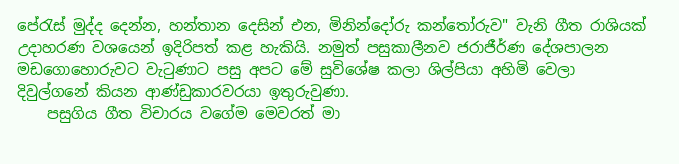පේරැස් මුද්ද දෙන්න, හන්තාන දෙසින් එන, මිනින්දෝරු කන්තෝරුව" වැනි ගීත රාශියක් උදාහරණ වශයෙන් ඉදිරිපත් කළ හැකියි. නමුත් පසුකාලීනව ජරාජීර්ණ දේශපාලන මඩගොහොරුවට වැටුණාට පසු අපට මේ සුවිශේෂ කලා ශිල්පියා අහිමි වෙලා දිවුල්ගනේ කියන ආණ්ඩුකාරවරයා ඉතුරුවුණා.
    පසුගිය ගීත විචාරය වගේම මෙවරත් මා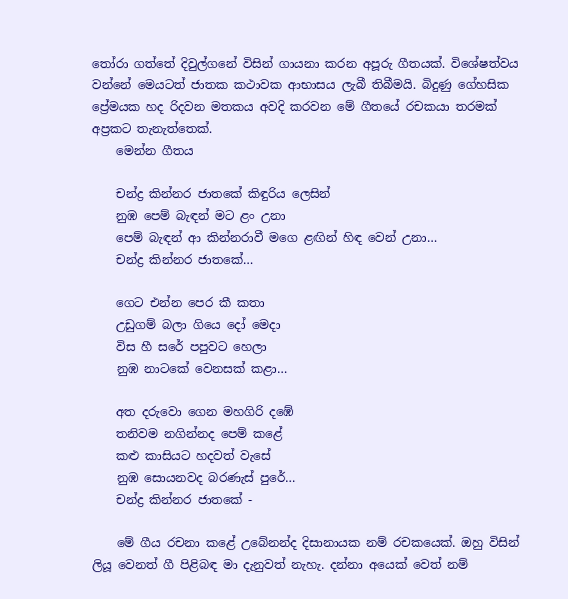තෝරා ගත්තේ දිවුල්ගනේ විසින් ගායනා කරන අපූරු ගීතයක්. විශේෂත්වය වන්නේ මෙයටත් ජාතක කථාවක ආභාසය ලැබී තිබීමයි. බිදුණු ගේහසික ප්‍රේමයක හද රිදවන මතකය අවදි කරවන මේ ගීතයේ රචකයා තරමක් අප්‍රකට තැනැත්තෙක්.
    මෙන්න ගීතය

    චන්ද්‍ර කින්නර ජාතකේ කිඳුරිය ලෙසින්
    නුඹ පෙම් බැඳන් මට ළං උනා
    පෙම් බැඳන් ආ කින්නරාවී මගෙ ළඟින් හිඳ වෙන් උනා…
    චන්ද්‍ර කින්නර ජාතකේ…

    ගෙට එන්න පෙර කී කතා
    උඩුගම් බලා ගියෙ දෝ මෙදා
    විස හී සරේ පපුවට හෙලා
    නුඹ නාටකේ වෙනසක් කළා…

    අත දරුවො ගෙන මහගිරි දඹේ
    තනිවම නගින්නද පෙම් කළේ
    කළු කාසියට හදවත් වැසේ
    නුඹ සොයනවද බරණැස් පුරේ…
    චන්ද්‍ර කින්නර ජාතකේ -

    මේ ගීය රචනා කළේ උබේනන්ද දිසානායක නම් රචකයෙක්. ඔහු විසින් ලියූ වෙනත් ගී පිළිබඳ මා දැනුවත් නැහැ. දන්නා අයෙක් වෙත් නම්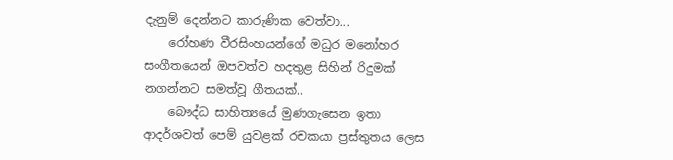දැනුම් දෙන්නට කාරුණික වෙත්වා...
    රෝහණ වීරසිංහයන්ගේ මධුර මනෝහර සංගීතයෙන් ඔපවත්ව හදතුළ සිහින් රිදුමක් නගන්නට සමත්වූ ගීතයක්..
    බෞද්ධ සාහිත්‍යයේ මුණගැසෙන ඉතා ආදර්ශවත් පෙම් යුවළක් රචකයා ප්‍රස්තුතය ලෙස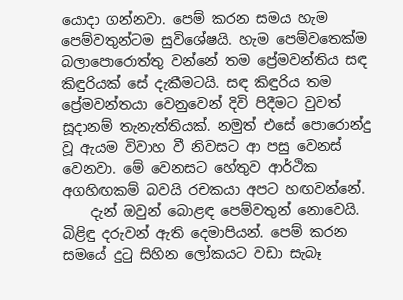යොදා ගන්නවා. පෙම් කරන සමය හැම පෙම්වතුන්ටම සුවිශේෂයි. හැම පෙම්වතෙක්ම බලාපොරොත්තු වන්නේ තම ප්‍රේමවන්තිය සඳ කිඳුරියක් සේ දැකීමටයි. සඳ කිඳුරිය තම ප්‍රේමවන්තයා වෙනුවෙන් දිවි පිදීමට වුවත් සූදානම් තැනැත්තියක්. නමුත් ‍එසේ පොරොන්දු වූ ඇයම විවාහ වී නිවසට ආ පසු වෙනස් වෙනවා. මේ වෙනසට හේතුව ආර්ථික අගහිඟකම් බවයි රචකයා අපට හඟවන්නේ.
    දැන් ඔවුන් බොළඳ පෙම්වතුන් නොවෙයි. බිළිඳු දරුවන් ඇති දෙමාපියන්. පෙම් කරන සමයේ දුටු සිහින ලෝකයට වඩා සැබෑ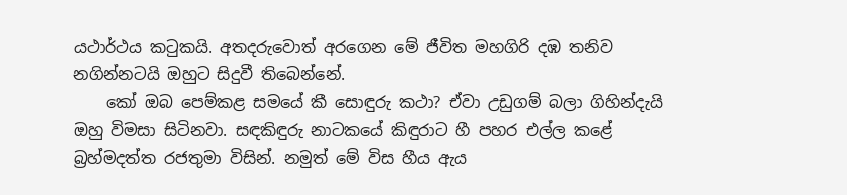යථාර්ථය කටුකයි. අතදරුවොත් අරගෙන මේ ජීවිත මහගිරි දඹ තනිව නගින්නටයි ඔහුට සිදුවී තිබෙන්න‍ේ.
    කෝ ඔබ පෙම්කළ සමයේ කී සොඳුරු කථා? ඒවා උඩුගම් බලා ගිහින්දැයි ඔහු විමසා සිටිනවා. සඳකිඳුරු නාටකයේ කිඳුරාට හී පහර එල්ල කළේ බ්‍රහ්මදත්ත රජතුමා විසින්. නමුත් මේ විස හීය ඇය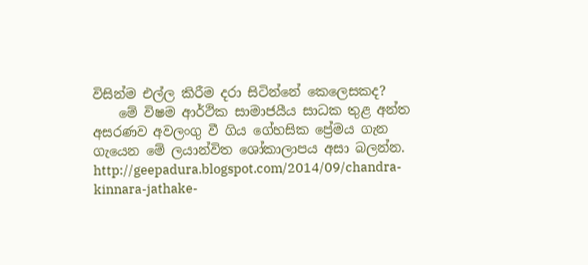විසින්ම එල්ල කිරීම දරා සිටින්නේ කෙලෙසකද?
    මේ විෂම ආර්ථික සාමාජයීය සාධක තුළ අන්ත අසරණව අවලංගු වී ගිය ගේහසික ප්‍රේමය ගැන ගැයෙන මේ ලයාන්විත ශෝකාලාපය අසා බලන්න. http://geepadura.blogspot.com/2014/09/chandra-kinnara-jathake-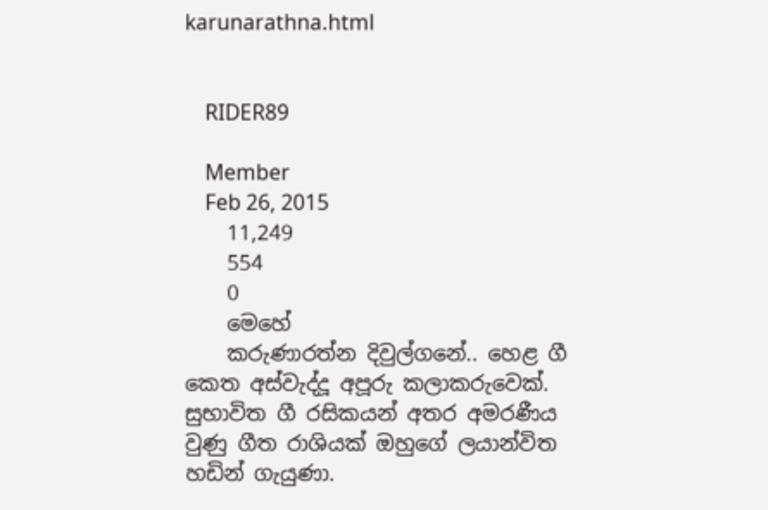karunarathna.html


    RIDER89

    Member
    Feb 26, 2015
    11,249
    554
    0
    මෙහේ
    කරුණාරත්න දිවුල්ගනේ.. හෙළ ගී කෙත අස්වැද්දූ අපූරු කලාකරුවෙක්. සුභාවිත ගී රසිකයන් අතර අමරණීය වුණු ගීත රාශියක් ඔහු‍ගේ ලයාන්විත හඩින් ගැයුණා.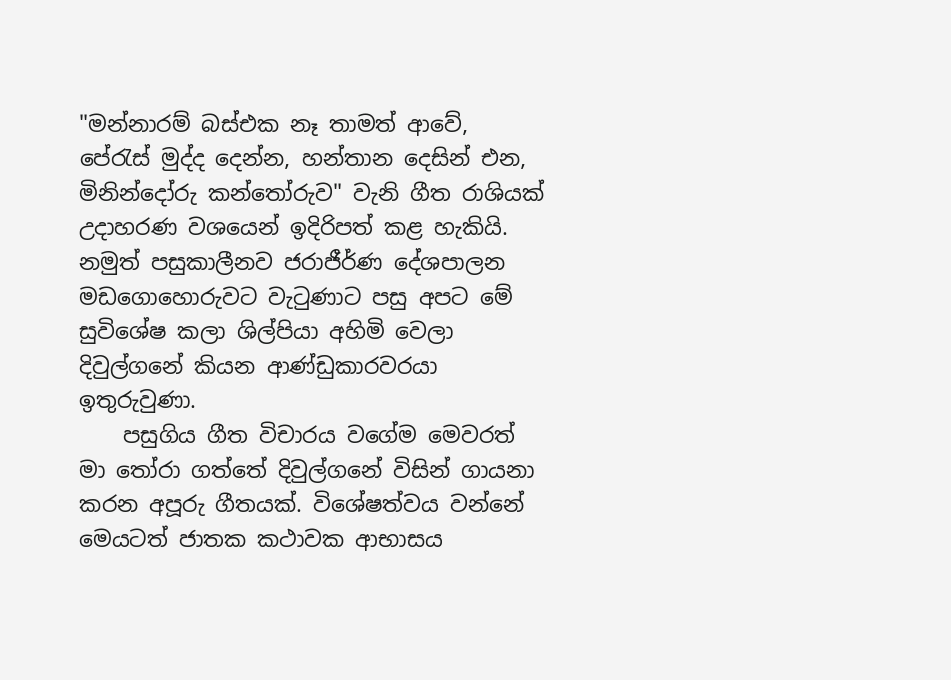"මන්නාරම් බස්එක නෑ තාමත් ආවේ, පේරැස් මුද්ද දෙන්න, හන්තාන දෙසින් එන, මිනින්දෝරු කන්තෝරුව" වැනි ගීත රාශියක් උදාහරණ වශයෙන් ඉදිරිපත් කළ හැකියි. නමුත් පසුකාලීනව ජරාජීර්ණ දේශපාලන මඩගොහොරුවට වැටුණාට පසු අපට මේ සුවිශේෂ කලා ශිල්පියා අහිමි වෙලා දිවුල්ගනේ කියන ආණ්ඩුකාරවරයා ඉතුරුවුණා.
    පසුගිය ගීත විචාරය වගේම මෙවරත් මා තෝරා ගත්තේ දිවුල්ගනේ විසින් ගායනා කරන අපූරු ගීතයක්. විශේෂත්වය වන්නේ මෙයටත් ජාතක කථාවක ආභාසය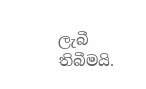ලැබී තිබීමයි.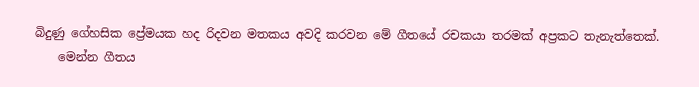බිදුණු ගේහසික ප්‍රේමයක හද රිදවන මතකය අවදි කරවන මේ ගීතයේ රචකයා තරමක් අප්‍රකට තැනැත්තෙක්.
    මෙන්න ගීතය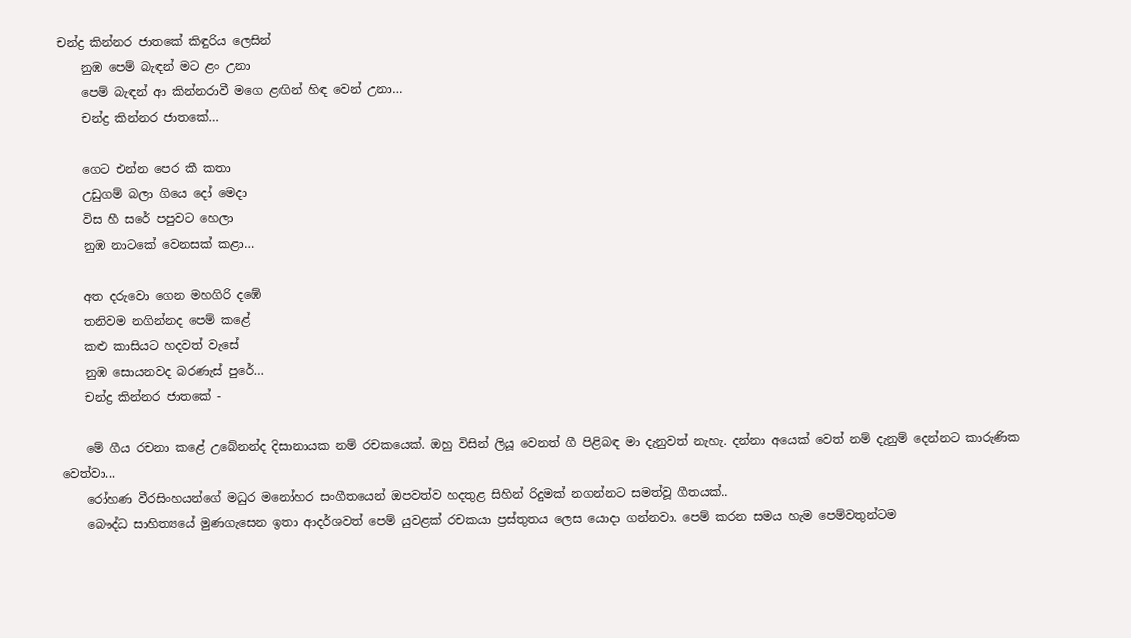චන්ද්‍ර කින්නර ජාතකේ කිඳුරිය ලෙසින්
    නුඹ පෙම් බැඳන් මට ළං උනා
    පෙම් බැඳන් ආ කින්නරාවී මගෙ ළඟින් හිඳ වෙන් උනා…
    චන්ද්‍ර කින්නර ජාතකේ…

    ගෙට එන්න පෙර කී කතා
    උඩුගම් බලා ගියෙ දෝ මෙදා
    විස හී සරේ පපුවට හෙලා
    නුඹ නාටකේ වෙනසක් කළා…

    අත දරුවො ගෙන මහගිරි දඹේ
    තනිවම නගින්නද පෙම් කළේ
    කළු කාසියට හදවත් වැසේ
    නුඹ සොයනවද බරණැස් පුරේ…
    චන්ද්‍ර කින්නර ජාතකේ -

    මේ ගීය රචනා කළේ උබේනන්ද දිසානායක නම් රචකයෙක්. ඔහු විසින් ලියූ වෙනත් ගී පිළිබඳ මා දැනුවත් නැහැ. දන්නා අයෙක් වෙත් නම් දැනුම් දෙන්නට කාරුණික වෙත්වා...
    රෝහණ වීරසිංහයන්ගේ මධුර මනෝහර සංගීතයෙන් ඔපවත්ව හදතුළ සිහින් රිදුමක් නගන්නට සමත්වූ ගීතයක්..
    බෞද්ධ සාහිත්‍යයේ මුණගැසෙන ඉතා ආදර්ශවත් පෙම් යුවළක් රචකයා ප්‍රස්තුතය ලෙස යොදා ගන්නවා. පෙම් කරන සමය හැම පෙම්වතුන්ටම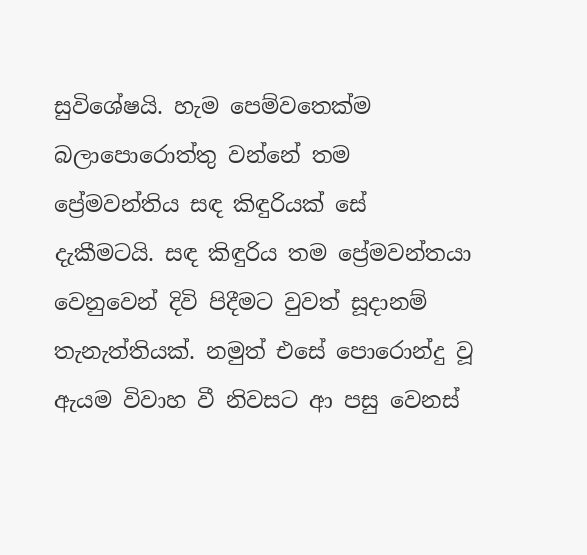සුවිශේෂයි. හැම පෙම්වතෙක්ම බලාපොරොත්තු වන්නේ තම ප්‍රේමවන්තිය සඳ කිඳුරියක් සේ දැකීමටයි. සඳ කිඳුරිය තම ප්‍රේමවන්තයා වෙනුවෙන් දිවි පිදීමට වුවත් සූදානම් තැනැත්තියක්. නමුත් ‍එසේ පොරොන්දු වූ ඇයම විවාහ වී නිවසට ආ පසු වෙනස්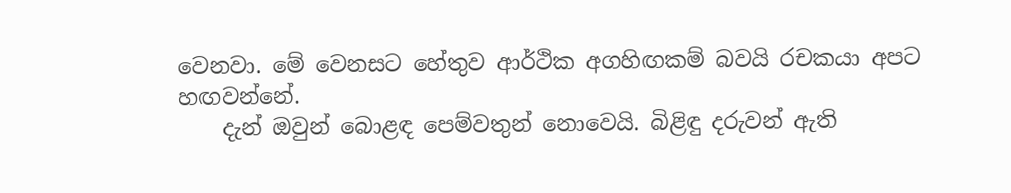වෙනවා. මේ වෙනසට හේතුව ආර්ථික අගහිඟකම් බවයි රචකයා අපට හඟවන්නේ.
    දැන් ඔවුන් බොළඳ පෙම්වතුන් නොවෙයි. බිළිඳු දරුවන් ඇති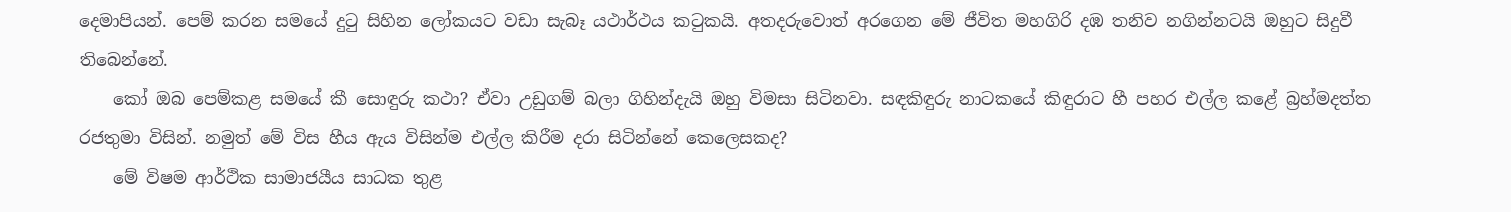දෙමාපියන්. පෙම් කරන සමයේ දුටු සිහින ලෝකයට වඩා සැබෑ යථාර්ථය කටුකයි. අතදරුවොත් අරගෙන මේ ජීවිත මහගිරි දඹ තනිව නගින්නටයි ඔහුට සිදුවී තිබෙන්න‍ේ.
    කෝ ඔබ පෙම්කළ සමයේ කී සොඳුරු කථා? ඒවා උඩුගම් බලා ගිහින්දැයි ඔහු විමසා සිටිනවා. සඳකිඳුරු නාටකයේ කිඳුරාට හී පහර එල්ල කළේ බ්‍රහ්මදත්ත රජතුමා විසින්. නමුත් මේ විස හීය ඇය විසින්ම එල්ල කිරීම දරා සිටින්නේ කෙලෙසකද?
    මේ විෂම ආර්ථික සාමාජයීය සාධක තුළ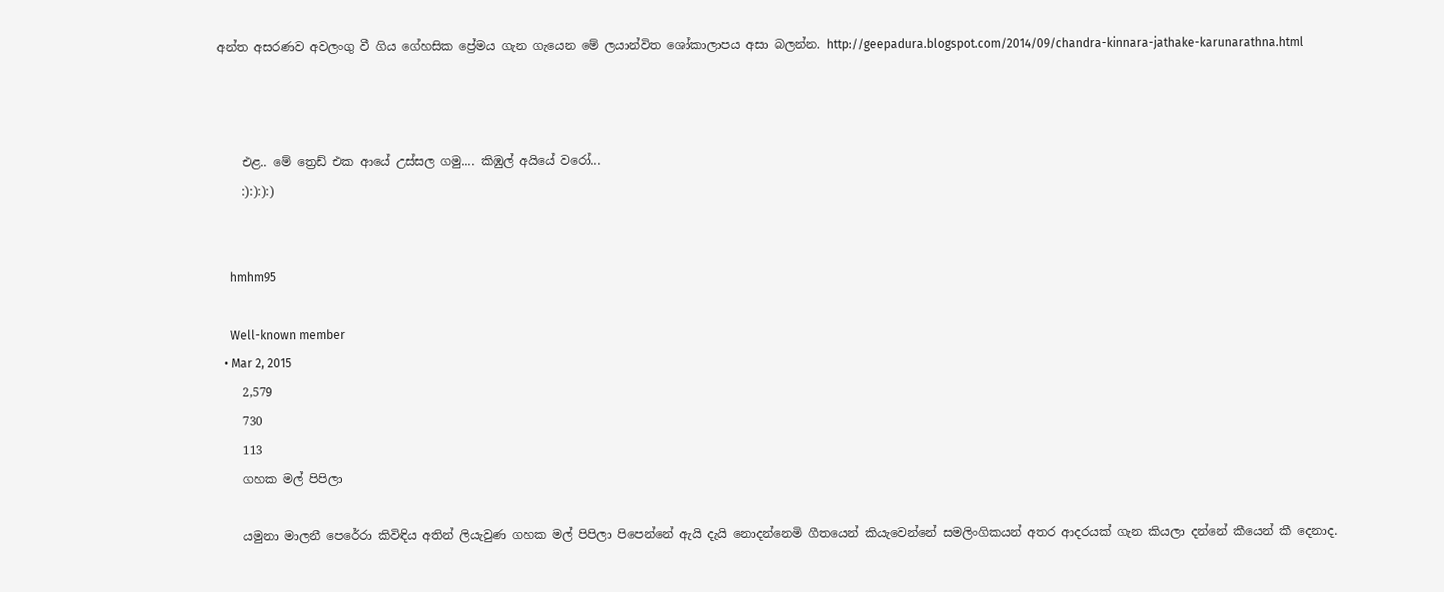අන්ත අසරණව අවලංගු වී ගිය ගේහසික ප්‍රේමය ගැන ගැයෙන මේ ලයාන්විත ශෝකාලාපය අසා බලන්න. http://geepadura.blogspot.com/2014/09/chandra-kinnara-jathake-karunarathna.html



    එළ.. මේ ත්‍රෙඩ් එක ආයේ උස්සල ගමු.... කිඹුල් අයියේ වරෝ...
    :):):):)


    hmhm95

    Well-known member
  • Mar 2, 2015
    2,579
    730
    113
    ගහක මල් පිපිලා

    යමුනා මාලනී පෙරේරා කිවිඳිය අතින් ලියැවුණ ගහක මල් පිපිලා පිපෙන්නේ ඇයි දැයි නොදන්නෙමි ගීතයෙන් කියැවෙන්නේ සමලිංගිකයන් අතර ආදරයක් ගැන කියලා දන්නේ කීයෙන් කී දෙනාද.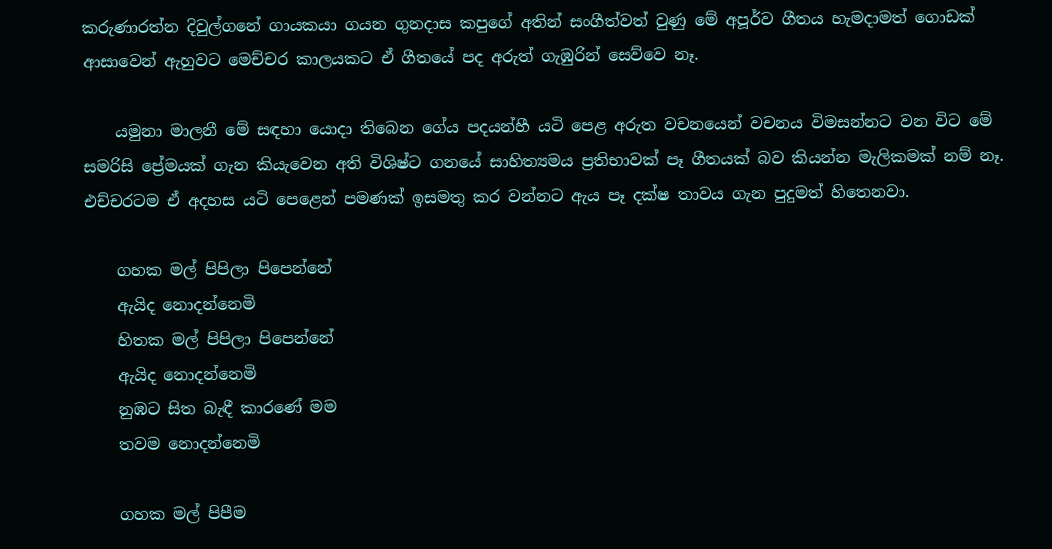කරුණාරත්න දිවුල්ගනේ ගායකයා ගයන ගුනදාස කපුගේ අතින් සංගීත්වත් වුණු මේ අපූර්ව ගීතය හැමදාමත් ගොඩක් ආසාවෙන් ඇහුවට මෙච්චර කාලයකට ඒ ගීතයේ පද අරුත් ගැඹුරින් සෙව්වෙ නෑ.

    යමුනා මාලනී මේ සඳහා යොදා තිබෙන ගේය පදයන්හී යටි පෙළ අරුත වචනයෙන් වචනය විමසන්නට වන විට මේ සමරිසි ප්‍රේමයක් ගැන කියැවෙන අති විශිෂ්ට ගනයේ සාහිත්‍යමය ප්‍රතිභාවක් පෑ ගීතයක් බව කියන්න මැලිකමක් නම් නෑ. එච්චරටම ඒ අදහස යටි පෙළෙන් පමණක් ඉසමතු කර වන්නට ඇය පෑ දක්ෂ තාවය ගැන පුදුමත් හිතෙනවා.

    ගහක මල් පිපිලා පිපෙන්නේ
    ඇයිද නොදන්නෙමි
    හිතක මල් පිපිලා පිපෙන්නේ
    ඇයිද නොදන්නෙමි
    නුඹට සිත බැඳී කාරණේ මම
    තවම නොදන්නෙමි

    ගහක මල් පිපීම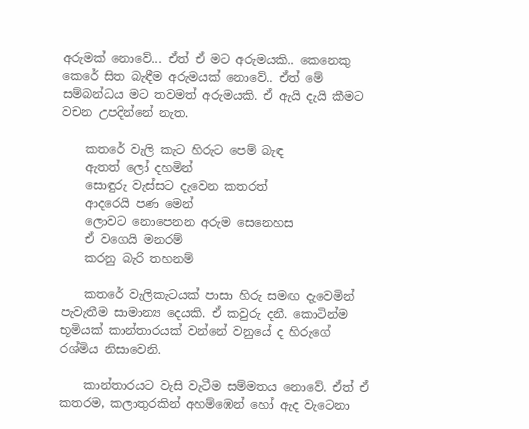අරුමක් නොවේ... ඒත් ඒ මට අරුමයකි.. කෙනෙකු කෙරේ සිත බැඳීම අරුමයක් නොවේ.. ඒත් මේ සම්බන්ධය මට තවමත් අරුමයකි. ඒ ඇයි දැයි කීමට වචන උපදින්නේ නැත.

    කතරේ වැලි කැට හිරුට පෙම් බැඳ
    ඇතත් ලෝ දහමින්
    සොඳුරු වැස්සට දැවෙන කතරත්
    ආදරෙයි පණ මෙන්
    ලොවට නොපෙනන අරුම සෙනෙහස
    ඒ වගෙයි මනරම්
    කරනු බැරි තහනම්

    කතරේ වැලිකැටයක් පාසා හිරු සමඟ දැවෙමින් පැවැතීම සාමාන්‍ය දෙයකි. ඒ කවුරු දනී. කොටින්ම භූමියක් කාන්තාරයක් වන්නේ වනුයේ ද හිරුගේ රශ්මිය නිසාවෙනි.

    කාන්තාරයට වැසි වැටීම සම්මතය නොවේ. ඒත් ඒ කතරම, කලාතුරකින් අහම්ඹෙන් හෝ ඇද වැටෙනා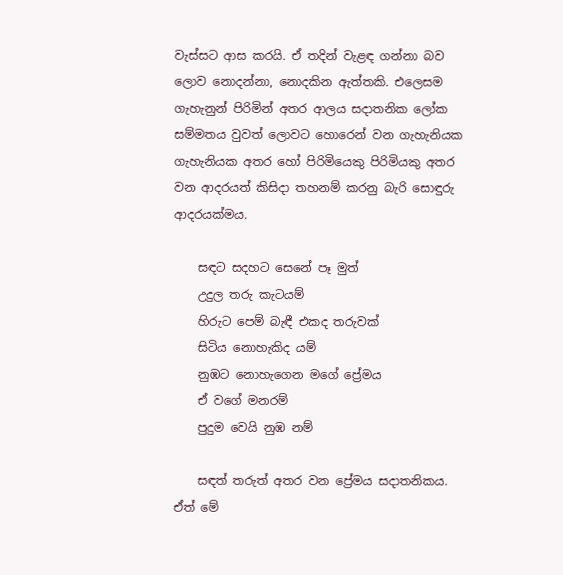වැස්සට ආස කරයි. ඒ තදින් වැළඳ ගන්නා බව ලොව නොදන්නා, නොදකින ඇත්තකි. එලෙසම ගැහැනුන් පිරිමින් අතර ආලය සදාතනික ලෝක සම්මතය වුවත් ලොවට හොරෙන් වන ගැහැනියක ගැහැනියක අතර හෝ පිරිමියෙකු පිරිමියකු අතර වන ආදරයත් කිසිදා තහනම් කරනු බැරි සොඳුරු ආදරයක්මය.

    සඳට සදහට සෙනේ පෑ මුත්
    උදුල තරු කැටයම්
    හිරුට පෙම් බැඳී එකද තරුවක්
    සිටිය නොහැකිද යම්
    නුඹට නොහැගෙන මගේ ප්‍රේමය
    ඒ වගේ මනරම්
    පුදුම වෙයි නුඹ නම්

    සඳත් තරුත් අතර වන ප්‍රේමය සදාතනිකය. ඒත් මේ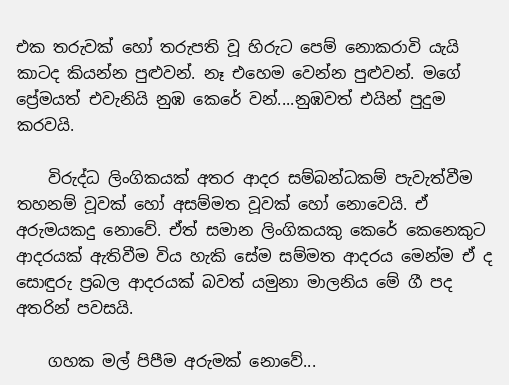එක තරුවක් හෝ තරුපති වූ හිරුට පෙම් නොකරාවි යැයි කාටද කියන්න පුළුවන්. නෑ එහෙම වෙන්න පුළුවන්. මගේ ප්‍රේමයත් එවැනියි නුඹ කෙරේ වන්....නුඹවත් එයින් පුදුම කරවයි.

    විරුද්ධ ලිංගිකයක් අතර ආදර සම්බන්ධකම් පැවැත්වීම තහනම් වූවක් හෝ අසම්මත වූවක් හෝ නොවෙයි. ඒ අරුමයකදු නොවේ. ඒත් සමාන ලිංගිකයකු කෙරේ කෙනෙකුට ආදරයක් ඇතිවීම විය හැකි සේම සම්මත ආදරය මෙන්ම ඒ ද සොඳුරු ප්‍රබල ආදරයක් බවත් යමුනා මාලනිය මේ ගී පද අතරින් පවසයි.

    ගහක මල් පිපීම අරුමක් නොවේ...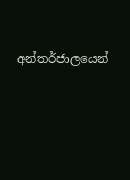අන්තර්ජාලයෙන්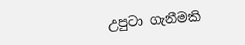උපුටා ගැනීමකි